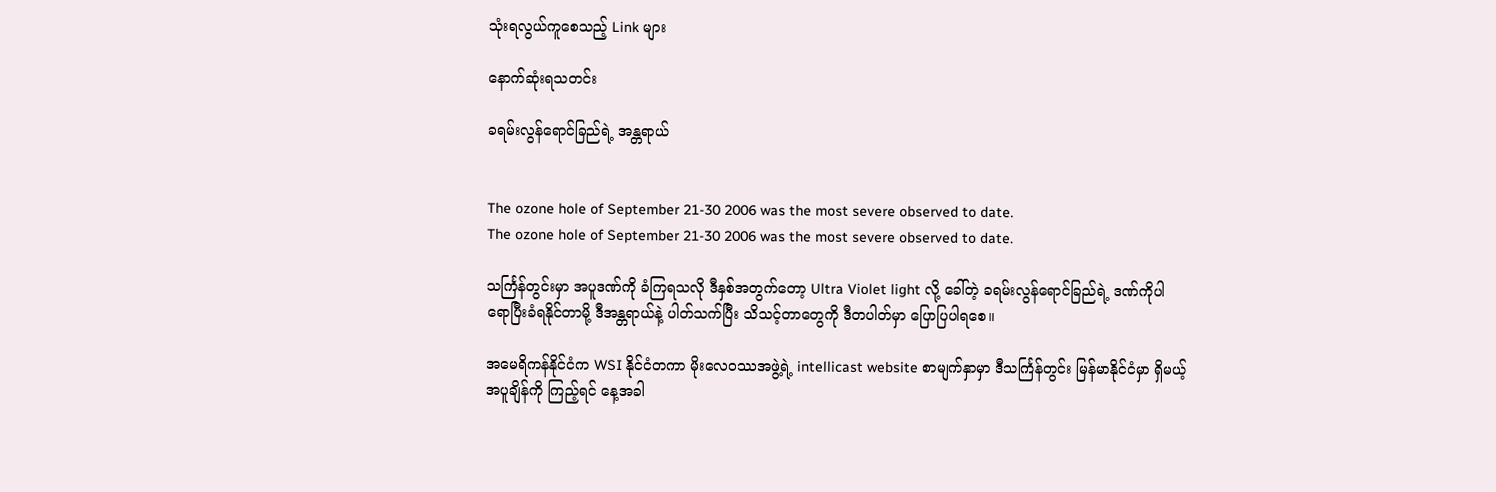သုံးရလွယ်ကူစေသည့် Link များ

နောက်ဆုံးရသတင်း

ခရမ်းလွန်ရောင်ခြည်ရဲ့ အန္တရာယ်


The ozone hole of September 21-30 2006 was the most severe observed to date.
The ozone hole of September 21-30 2006 was the most severe observed to date.

သင်္ကြန်တွင်းမှာ အပူဒဏ်ကို ခံကြရသလို ဒီနှစ်အတွက်တော့ Ultra Violet light လို့ ခေါ်တဲ့ ခရမ်းလွန်ရောင်ခြည်ရဲ့ ဒဏ်ကိုပါ ရောပြီးခံရနိုင်တာမို့ ဒီအန္တရာယ်နဲ့ ပါတ်သက်ပြီး သိသင့်တာတွေကို ဒီတပါတ်မှာ ပြောပြပါရစေ။

အမေရိကန်နိုင်ငံက WSI နိုင်ငံတကာ မိုးလေဝဿအဖွဲ့ရဲ့ intellicast website စာမျက်နှာမှာ ဒီသင်္ကြန်တွင်း မြန်မာနိုင်ငံမှာ ရှိမယ့် အပူချိန်ကို ကြည့်ရင် နေ့အခါ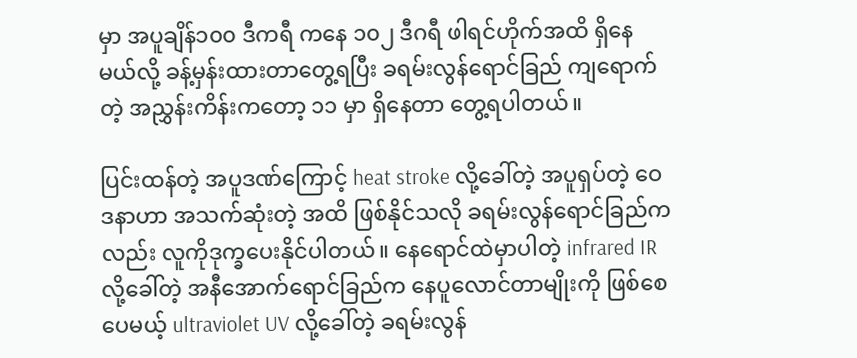မှာ အပူချိန်၁၀၀ ဒီကရီ ကနေ ၁၀၂ ဒီဂရီ ဖါရင်ဟိုက်အထိ ရှိနေမယ်လို့ ခန့်မှန်းထားတာတွေ့ရပြီး ခရမ်းလွန်ရောင်ခြည် ကျရောက်တဲ့ အညွှန်းကိန်းကတော့ ၁၁ မှာ ရှိနေတာ တွေ့ရပါတယ်။

ပြင်းထန်တဲ့ အပူဒဏ်ကြောင့် heat stroke လို့ခေါ်တဲ့ အပူရှပ်တဲ့ ဝေဒနာဟာ အသက်ဆုံးတဲ့ အထိ ဖြစ်နိုင်သလို ခရမ်းလွန်ရောင်ခြည်ကလည်း လူကိုဒုက္ခပေးနိုင်ပါတယ်။ နေရောင်ထဲမှာပါတဲ့ infrared IR လို့ခေါ်တဲ့ အနီအောက်ရောင်ခြည်က နေပူလောင်တာမျိုးကို ဖြစ်စေပေမယ့် ultraviolet UV လို့ခေါ်တဲ့ ခရမ်းလွန်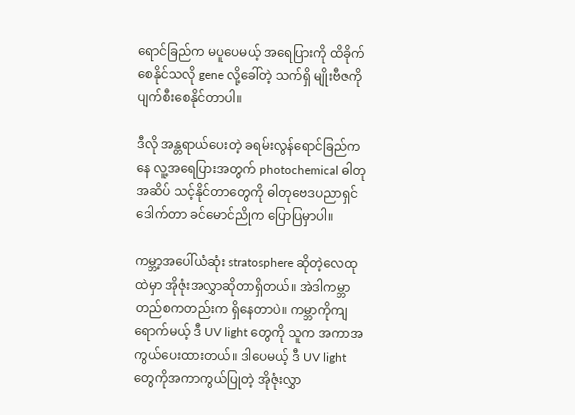ရောင်ခြည်က မပူပေမယ့် အရေပြားကို ထိခိုက်စေနိုင်သလို gene လို့ခေါ်တဲ့ သက်ရှိ မျိုးဗီဇကို ပျက်စီးစေနိုင်တာပါ။

ဒီလို အန္တရာယ်ပေးတဲ့ ခရမ်းလွန်ရောင်ခြည်ကနေ လူ့အရေပြားအတွက် photochemical ဓါတုအဆိပ် သင့်နိုင်တာတွေကို ဓါတုဗေဒပညာရှင် ဒေါက်တာ ခင်မောင်ညိုက ပြောပြမှာပါ။

ကမ္ဘာ့အပေါ်ယံဆုံး stratosphere ဆိုတဲ့လေထုထဲမှာ အိုဇုံးအလွှာဆိုတာရှိတယ်။ အဲဒါကမ္ဘာတည်စကတည်းက ရှိနေတာပဲ။ ကမ္ဘာကိုကျရောက်မယ့် ဒီ UV light တွေကို သူက အကာအကွယ်ပေးထားတယ်။ ဒါပေမယ့် ဒီ UV light တွေကိုအကာကွယ်ပြုတဲ့ အိုဇုံးလွှာ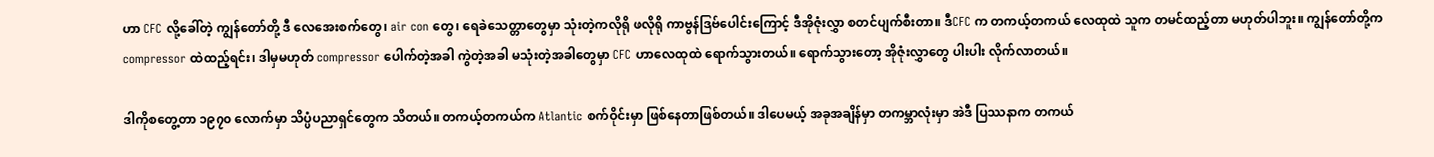ဟာ CFC လို့ခေါ်တဲ့ ကျွန်တော်တို့ ဒီ လေအေးစက်တွေ၊ air con တွေ၊ ရေခဲသေတ္တာတွေမှာ သုံးတဲ့ကလိုရို ဖလိုရို ကာဗွန်ဒြဗ်ပေါင်းကြောင့် ဒီအိုဇုံးလွှာ စတင်ပျက်စီးတာ။ ဒီCFC က တကယ့်တကယ် လေထုထဲ သူက တမင်ထည့်တာ မဟုတ်ပါဘူး။ ကျွန်တော်တို့က compressor ထဲထည့်ရင်း၊ ဒါမှမဟုတ် compressor ပေါက်တဲ့အခါ ကွဲတဲ့အခါ မသုံးတဲ့အခါတွေမှာ CFC ဟာလေထုထဲ ရောက်သွားတယ်။ ရောက်သွားတော့ အိုဇုံးလွှာတွေ ပါးပါး လိုက်လာတယ်။

ဒါကိုစတွေ့တာ ၁၉၇၀ လောက်မှာ သိပ္ပံပညာရှင်တွေက သိတယ်။ တကယ့်တကယ်က Atlantic စက်ဝိုင်းမှာ ဖြစ်နေတာဖြစ်တယ်။ ဒါပေမယ့် အခုအချိန်မှာ တကမ္ဘာလုံးမှာ အဲဒီ ပြဿနာက တကယ်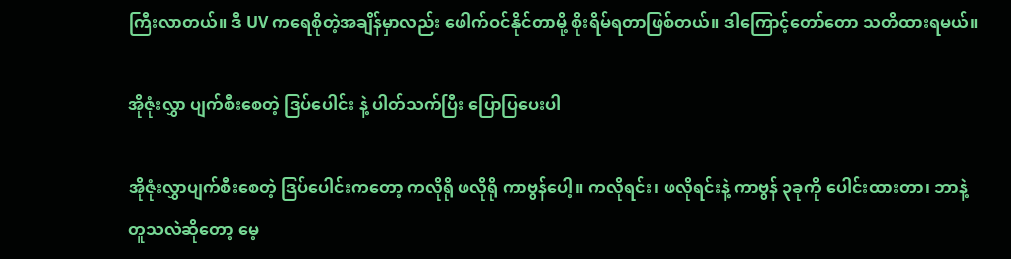ကြီးလာတယ်။ ဒီ UV ကရေစိုတဲ့အချိန်မှာလည်း ဖေါက်ဝင်နိုင်တာမို့ စိုးရိမ်ရတာဖြစ်တယ်။ ဒါကြောင့်တော်တော သတိထားရမယ်။

အိုဇုံးလွှာ ပျက်စီးစေတဲ့ ဒြပ်ပေါင်း နဲ့ ပါတ်သက်ပြီး ပြောပြပေးပါ

အိုဇုံးလွှာပျက်စီးစေတဲ့ ဒြပ်ပေါင်းကတော့ ကလိုရို ဖလိုရို ကာဗွန်ပေါ့။ ကလိုရင်း၊ ဖလိုရင်းနဲ့ ကာဗွန် ၃ခုကို ပေါင်းထားတာ၊ ဘာနဲ့ တူသလဲဆိုတော့ မေ့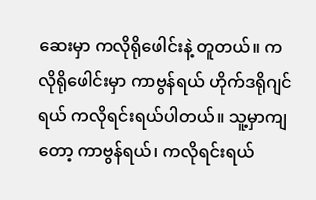ဆေးမှာ ကလိုရိုဖေါင်းနဲ့ တူတယ်။ ကလိုရိုဖေါင်းမှာ ကာဗွန်ရယ် ဟိုက်ဒရိုဂျင်ရယ် ကလိုရင်းရယ်ပါတယ်။ သူ့မှာကျတော့ ကာဗွန်ရယ်၊ ကလိုရင်းရယ်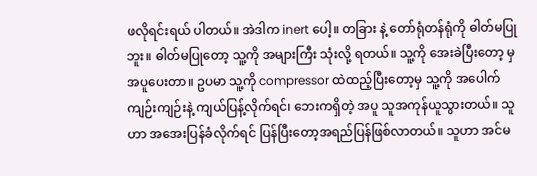ဖလိုရင်းရယ် ပါတယ်။ အဲဒါက inert ပေါ့။ တခြား နဲ့ တော်ရုံတန်ရုံကို ဓါတ်မပြုဘူး။ ဓါတ်မပြုတော့ သူ့ကို အများကြီး သုံးလို့ ရတယ်။ သူ့ကို အေးခဲပြီးတော့ မှ အပူပေးတာ။ ဥပမာ သူ့ကို compressor ထဲထည့်ပြီးတော့မှ သူ့ကို အပေါက်ကျဉ်းကျဉ်းနဲ့ ကျယ်ပြန့်လိုက်ရင်၊ ဘေးကရှိတဲ့ အပူ သူအကုန်ယူသွားတယ်။ သူဟာ အအေးပြန်ခံလိုက်ရင် ပြန်ပြီးတော့အရည်ပြန်ဖြစ်လာတယ်။ သူဟာ အင်မ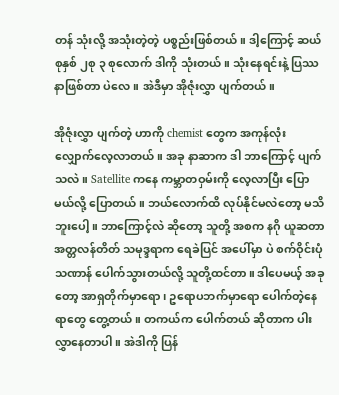တန် သုံးလို့ အသုံးတဲ့တဲ့ ပစ္စည်းဖြစ်တယ်။ ဒါ့ကြောင့် ဆယ်စုနှစ် ၂စု ၃ စုလောက် ဒါကို သုံးတယ်။ သုံးနေရင်းနဲ့ ပြဿနာဖြစ်တာ ပဲလေ။ အဲဒီမှာ အိုဇုံးလွှာ ပျက်တယ်။

အိုဇုံးလွှာ ပျက်တဲ့ ဟာကို chemist တွေက အကုန်လုံး လျှောက်လေ့လာတယ်။ အခု နာဆာက ဒါ ဘာကြောင့် ပျက်သလဲ။ Satellite ကနေ ကမ္ဘာတဝှမ်းကို လေ့လာပြီး ပြောမယ်လို့ ပြောတယ်။ ဘယ်လောက်ထိ လုပ်နိုင်မလဲတော့ မသိဘူးပေါ့။ ဘာကြောင့်လဲ ဆိုတော့ သူတို့ အစက နဂို ယူဆတာ အတ္တလန်တိတ် သမုဒ္ဒရာက ရေခဲပြင် အပေါ်မှာ ပဲ စက်ဝိုင်းပုံသဏာန် ပေါက်သွားတယ်လို့ သူတို့ထင်တာ။ ဒါပေမယ့် အခုတော့ အာရှတိုက်မှာရော၊ ဥရောပဘက်မှာရော ပေါက်တဲ့နေရာတွေ တွေ့တယ်။ တကယ်က ပေါက်တယ် ဆိုတာက ပါးလွှာနေတာပါ။ အဲဒါကို ပြန်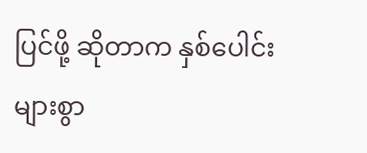ပြင်ဖို့ ဆိုတာက နှစ်ပေါင်းများစွာ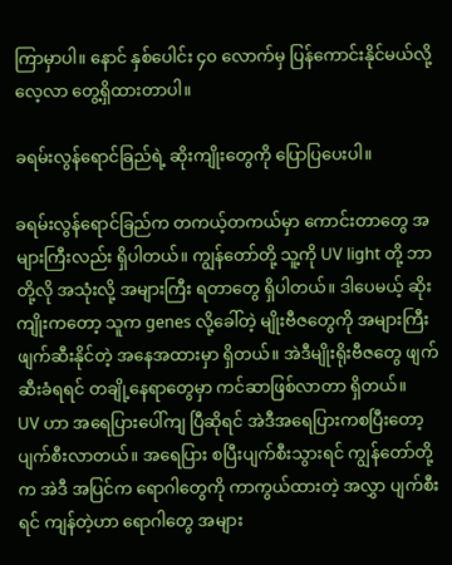ကြာမှာပါ။ နောင် နှစ်ပေါင်း ၄၀ လောက်မှ ပြန်ကောင်းနိုင်မယ်လို့ လေ့လာ တွေ့ရှိထားတာပါ။

ခရမ်းလွန်ရောင်ခြည်ရဲ့ ဆိုးကျိုးတွေကို ပြောပြပေးပါ။

ခရမ်းလွန်ရောင်ခြည်က တကယ့်တကယ်မှာ ကောင်းတာတွေ အများကြီးလည်း ရှိပါတယ်။ ကျွန်တော်တို့ သူ့ကို UV light တို့ ဘာတို့လို အသုံးလို့ အများကြီး ရတာတွေ ရှိပါတယ်။ ဒါပေမယ့် ဆိုးကျိုးကတော့ သူက genes လို့ခေါ်တဲ့ မျိုးဗီဇတွေကို အများကြီး ဖျက်ဆီးနိုင်တဲ့ အနေအထားမှာ ရှိတယ်။ အဲဒီမျိုးရိုးဗီဇတွေ ဖျက်ဆီးခံရရင် တချို့နေရာတွေမှာ ကင်ဆာဖြစ်လာတာ ရှိတယ်။
UV ဟာ အရေပြားပေါ်ကျ ပြီဆိုရင် အဲဒီအရေပြားကစပြီးတော့ ပျက်စီးလာတယ်။ အရေပြား စပြီးပျက်စီးသွားရင် ကျွန်တော်တို့က အဲဒီ အပြင်က ရောဂါတွေကို ကာကွယ်ထားတဲ့ အလွှာ ပျက်စီးရင် ကျန်တဲ့ဟာ ရောဂါတွေ အများ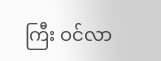ကြီး ဝင်လာ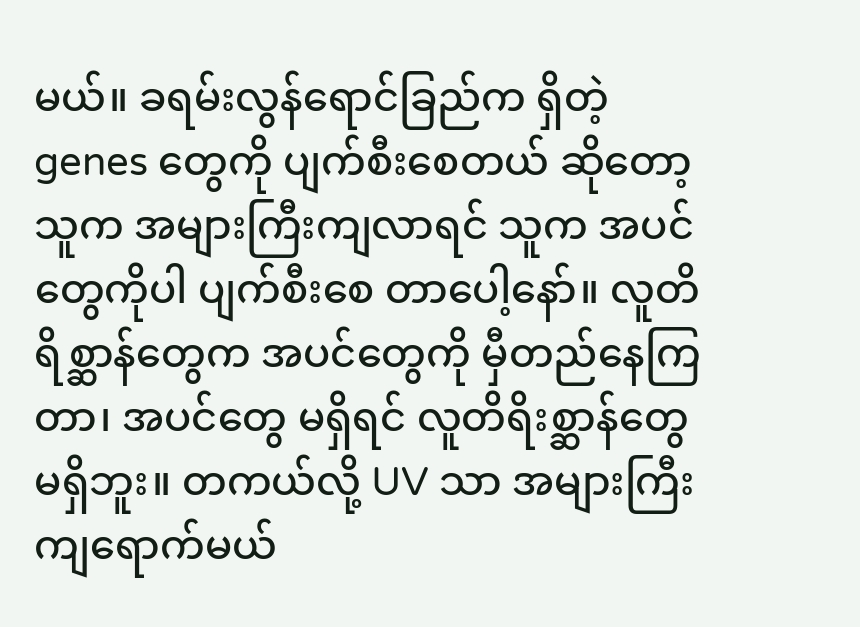မယ်။ ခရမ်းလွန်ရောင်ခြည်က ရှိတဲ့ genes တွေကို ပျက်စီးစေတယ် ဆိုတော့ သူက အများကြီးကျလာရင် သူက အပင်တွေကိုပါ ပျက်စီးစေ တာပေါ့နော်။ လူတိရိစ္ဆာန်တွေက အပင်တွေကို မှီတည်နေကြတာ၊ အပင်တွေ မရှိရင် လူတိရိးစ္ဆာန်တွေ မရှိဘူး။ တကယ်လို့ UV သာ အများကြီး ကျရောက်မယ်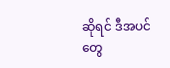ဆိုရင် ဒီအပင်တွေ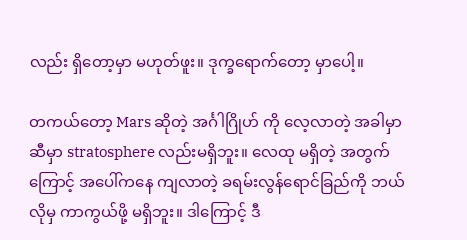လည်း ရှိတော့မှာ မဟုတ်ဖူး။ ဒုက္ခရောက်တော့ မှာပေါ့။

တကယ်တော့ Mars ဆိုတဲ့ အင်္ဂါဂြိုဟ် ကို လေ့လာတဲ့ အခါမှာ ဆီမှာ stratosphere လည်းမရှိဘူး။ လေထု မရှိတဲ့ အတွက်ကြောင့် အပေါ်ကနေ ကျလာတဲ့ ခရမ်းလွန်ရောင်ခြည်ကို ဘယ်လိုမှ ကာကွယ်ဖို့ မရှိဘူး။ ဒါကြောင့် ဒီ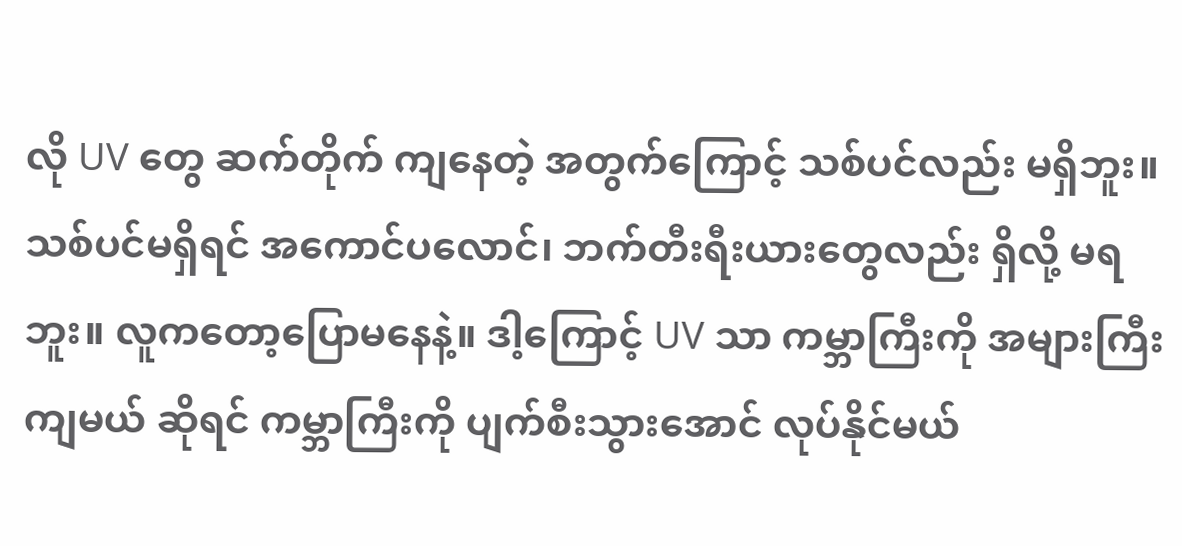လို UV တွေ ဆက်တိုက် ကျနေတဲ့ အတွက်ကြောင့် သစ်ပင်လည်း မရှိဘူး။ သစ်ပင်မရှိရင် အကောင်ပလောင်၊ ဘက်တီးရီးယားတွေလည်း ရှိလို့ မရဘူး။ လူကတော့ပြောမနေနဲ့။ ဒါ့ကြောင့် UV သာ ကမ္ဘာကြီးကို အများကြီးကျမယ် ဆိုရင် ကမ္ဘာကြီးကို ပျက်စီးသွားအောင် လုပ်နိုင်မယ်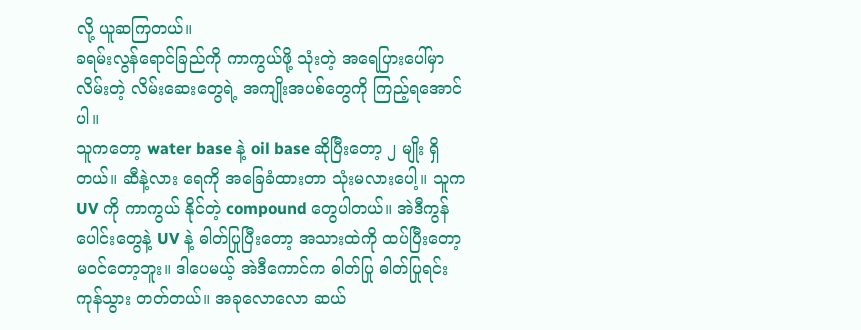လို့ ယူဆကြတယ်။
ခရမ်းလွန်ရောင်ခြည်ကို ကာကွယ်ဖို့ သုံးတဲ့ အရေပြားပေါ်မှာ လိမ်းတဲ့ လိမ်းဆေးတွေရဲ့ အကျိုးအပစ်တွေကို ကြည့်ရအောင်ပါ။
သူကတော့ water base နဲ့ oil base ဆိုပြီးတော့ ၂ မျိုး ရှိတယ်။ ဆီနဲ့လား ရေကို အခြေခံထားတာ သုံးမလားပေါ့။ သူက UV ကို ကာကွယ် နိုင်တဲ့ compound တွေပါတယ်။ အဲဒီကွန်ပေါင်းတွေနဲ့ UV နဲ့ ဓါတ်ပြုပြီးတော့ အသားထဲကို ထပ်ပြီးတော့ မဝင်တော့ဘူး။ ဒါပေမယ့် အဲဒီကောင်က ဓါတ်ပြု ဓါတ်ပြုရင်း ကုန်သွား တတ်တယ်။ အခုလောလော ဆယ်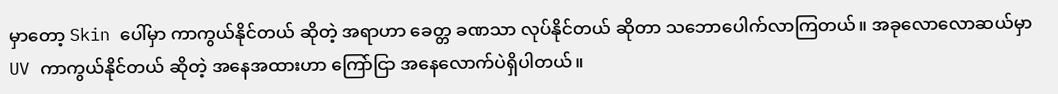မှာတော့ Skin ပေါ်မှာ ကာကွယ်နိုင်တယ် ဆိုတဲ့ အရာဟာ ခေတ္တ ခဏသာ လုပ်နိုင်တယ် ဆိုတာ သဘောပေါက်လာကြတယ်။ အခုလောလောဆယ်မှာ UV ကာကွယ်နိုင်တယ် ဆိုတဲ့ အနေအထားဟာ ကြော်ငြာ အနေလောက်ပဲရှိပါတယ်။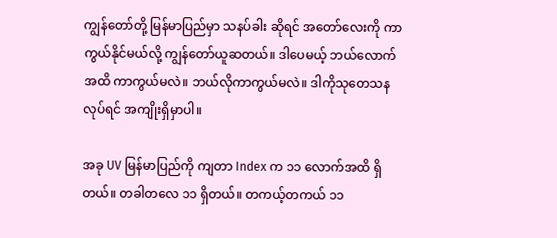ကျွန်တော်တို့ မြန်မာပြည်မှာ သနပ်ခါး ဆိုရင် အတော်လေးကို ကာကွယ်နိုင်မယ်လို့ ကျွန်တော်ယူဆတယ်။ ဒါပေမယ့် ဘယ်လောက်အထိ ကာကွယ်မလဲ။ ဘယ်လိုကာကွယ်မလဲ။ ဒါကိုသုတေသန လုပ်ရင် အကျိုးရှိမှာပါ။

အခု UV မြန်မာပြည်ကို ကျတာ Index က ၁၁ လောက်အထိ ရှိတယ်။ တခါတလေ ၁၁ ရှိတယ်။ တကယ့်တကယ် ၁၁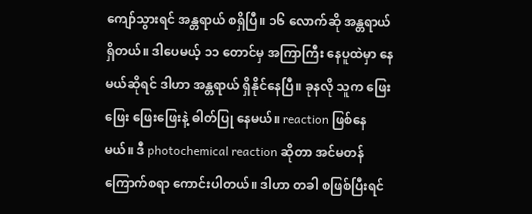ကျော်သွားရင် အန္တရာယ် စရှိပြီ။ ၁၆ လောက်ဆို အန္တရာယ် ရှိတယ်။ ဒါပေမယ့် ၁၁ တောင်မှ အကြာကြီး နေပူထဲမှာ နေမယ်ဆိုရင် ဒါဟာ အန္တရာယ် ရှိနိုင်နေပြီ။ ခုနလို သူက ဖြေးဖြေး ဖြေးဖြေးနဲ့ ဓါတ်ပြု နေမယ်။ reaction ဖြစ်နေမယ်။ ဒီ photochemical reaction ဆိုတာ အင်မတန် ကြောက်စရာ ကောင်းပါတယ်။ ဒါဟာ တခါ စဖြစ်ပြီးရင်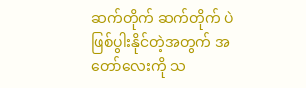ဆက်တိုက် ဆက်တိုက် ပဲ ဖြစ်ပွါးနိုင်တဲ့အတွက် အတော်လေးကို သ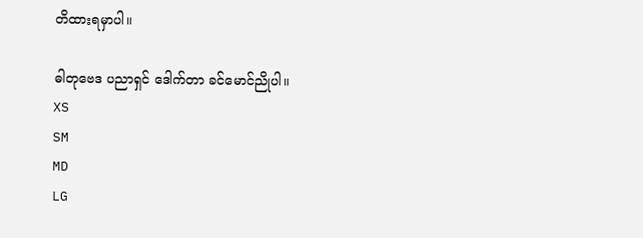တိထားရမှာပါ။

ဓါတုဗေဒ ပညာရှင် ဒေါက်တာ ခင်မောင်ညိုပါ။
XS
SM
MD
LG